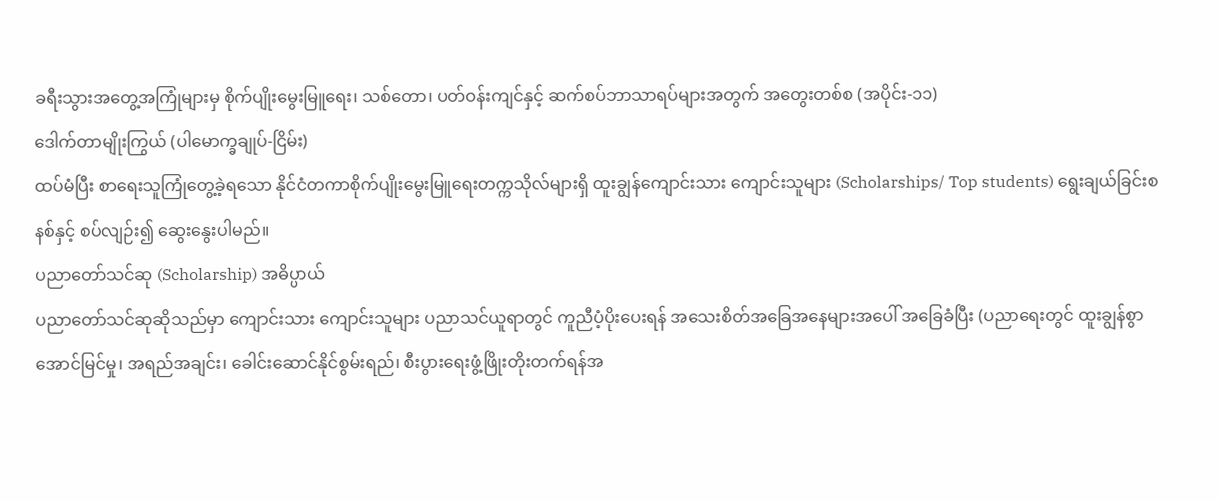ခရီးသွားအတွေ့အကြုံများမှ စိုက်ပျိုးမွေးမြူရေး၊ သစ်တော၊ ပတ်ဝန်းကျင်နှင့် ဆက်စပ်ဘာသာရပ်များအတွက် အတွေးတစ်စ (အပိုင်း-၁၁)
ဒေါက်တာမျိုးကြွယ် (ပါမောက္ခချုပ်-ငြိမ်း)
ထပ်မံပြီး စာရေးသူကြုံတွေ့ခဲ့ရသော နိုင်ငံတကာစိုက်ပျိုးမွေးမြူရေးတက္ကသိုလ်များရှိ ထူးချွန်ကျောင်းသား ကျောင်းသူများ (Scholarships/ Top students) ရွေးချယ်ခြင်းစနစ်နှင့် စပ်လျဉ်း၍ ဆွေးနွေးပါမည်။
ပညာတော်သင်ဆု (Scholarship) အဓိပ္ပာယ်
ပညာတော်သင်ဆုဆိုသည်မှာ ကျောင်းသား ကျောင်းသူများ ပညာသင်ယူရာတွင် ကူညီပံ့ပိုးပေးရန် အသေးစိတ်အခြေအနေများအပေါ် အခြေခံပြီး (ပညာရေးတွင် ထူးချွန်စွာအောင်မြင်မှု၊ အရည်အချင်း၊ ခေါင်းဆောင်နိုင်စွမ်းရည်၊ စီးပွားရေးဖွံ့ဖြိုးတိုးတက်ရန်အ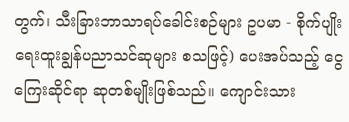တွက်၊ သီးခြားဘာသာရပ်ခေါင်းစဉ်များ ဥပမာ - စိုက်ပျိုးရေးထူးချွန်ပညာသင်ဆုများ စသဖြင့်) ပေးအပ်သည့် ငွေကြေးဆိုင်ရာ ဆုတစ်မျိုးဖြစ်သည်။ ကျောင်းသား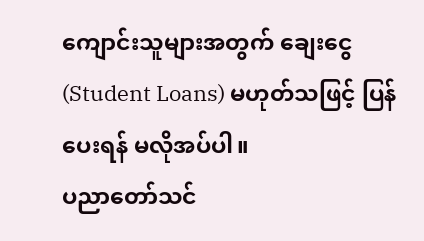ကျောင်းသူများအတွက် ချေးငွေ (Student Loans) မဟုတ်သဖြင့် ပြန်ပေးရန် မလိုအပ်ပါ။
ပညာတော်သင်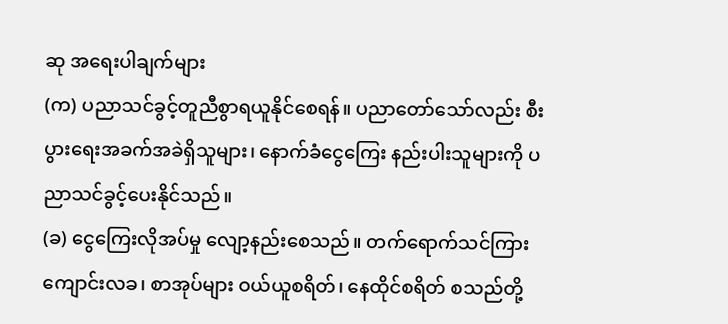ဆု အရေးပါချက်များ
(က) ပညာသင်ခွင့်တူညီစွာရယူနိုင်စေရန်။ ပညာတော်သော်လည်း စီးပွားရေးအခက်အခဲရှိသူများ၊ နောက်ခံငွေကြေး နည်းပါးသူများကို ပညာသင်ခွင့်ပေးနိုင်သည်။
(ခ) ငွေကြေးလိုအပ်မှု လျော့နည်းစေသည်။ တက်ရောက်သင်ကြား ကျောင်းလခ၊ စာအုပ်များ ဝယ်ယူစရိတ်၊ နေထိုင်စရိတ် စသည်တို့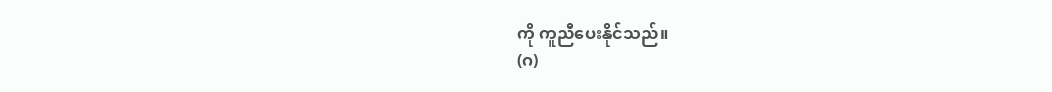ကို ကူညီပေးနိုင်သည်။
(ဂ)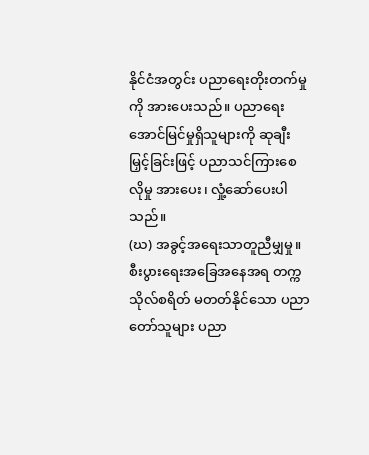နိုင်ငံအတွင်း ပညာရေးတိုးတက်မှုကို အားပေးသည်။ ပညာရေးအောင်မြင်မှုရှိသူများကို ဆုချီးမြှင့်ခြင်းဖြင့် ပညာသင်ကြားစေလိုမှု အားပေး၊ လှုံ့ဆော်ပေးပါသည်။
(ဃ) အခွင့်အရေးသာတူညီမျှမှု။ စီးပွားရေးအခြေအနေအရ တက္ကသိုလ်စရိတ် မတတ်နိုင်သော ပညာတော်သူများ ပညာ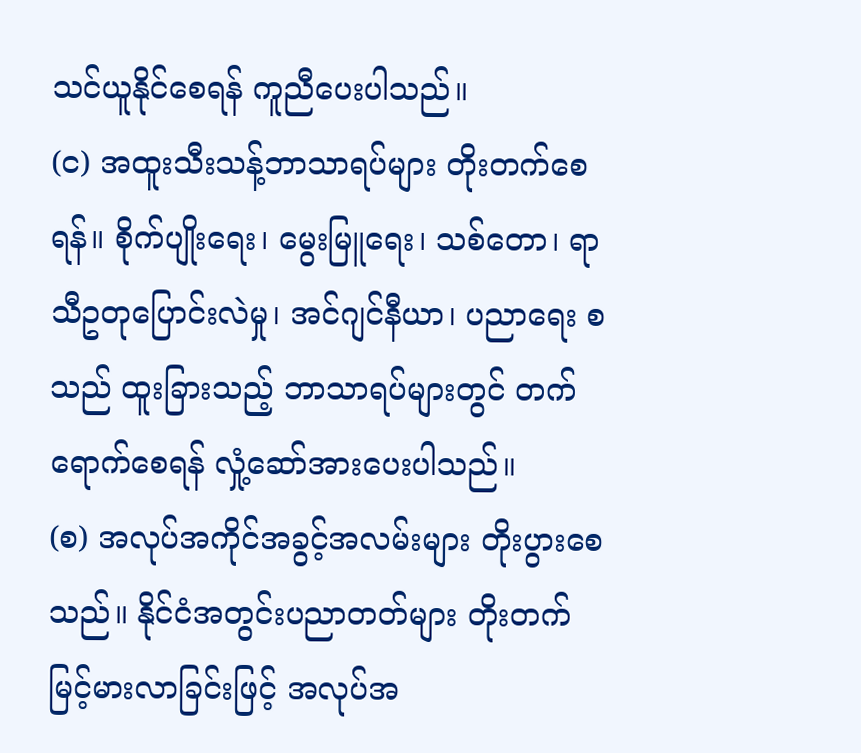သင်ယူနိုင်စေရန် ကူညီပေးပါသည်။
(င) အထူးသီးသန့်ဘာသာရပ်များ တိုးတက်စေရန်။ စိုက်ပျိုးရေး၊ မွေးမြူရေး၊ သစ်တော၊ ရာသီဥတုပြောင်းလဲမှု၊ အင်ဂျင်နီယာ၊ ပညာရေး စသည် ထူးခြားသည့် ဘာသာရပ်များတွင် တက်ရောက်စေရန် လှုံ့ဆော်အားပေးပါသည်။
(စ) အလုပ်အကိုင်အခွင့်အလမ်းများ တိုးပွားစေသည်။ နိုင်ငံအတွင်းပညာတတ်များ တိုးတက်မြင့်မားလာခြင်းဖြင့် အလုပ်အ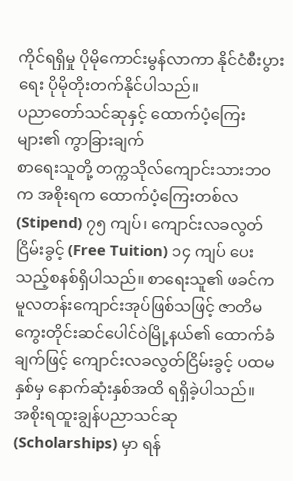ကိုင်ရရှိမှု ပိုမိုကောင်းမွန်လာကာ နိုင်ငံစီးပွားရေး ပိုမိုတိုးတက်နိုင်ပါသည်။
ပညာတော်သင်ဆုနှင့် ထောက်ပံ့ကြေးများ၏ ကွာခြားချက်
စာရေးသူတို့ တက္ကသိုလ်ကျောင်းသားဘဝက အစိုးရက ထောက်ပံ့ကြေးတစ်လ (Stipend) ၇၅ ကျပ်၊ ကျောင်းလခလွတ်ငြိမ်းခွင့် (Free Tuition) ၁၄ ကျပ် ပေးသည့်စနစ်ရှိပါသည်။ စာရေးသူ၏ ဖခင်က မူလတန်းကျောင်းအုပ်ဖြစ်သဖြင့် ဇာတိမကွေးတိုင်းဆင်ပေါင်ဝဲမြို့နယ်၏ ထောက်ခံချက်ဖြင့် ကျောင်းလခလွတ်ငြိမ်းခွင့် ပထမနှစ်မှ နောက်ဆုံးနှစ်အထိ ရရှိခဲ့ပါသည်။
အစိုးရထူးချွန်ပညာသင်ဆု (Scholarships) မှာ ရန်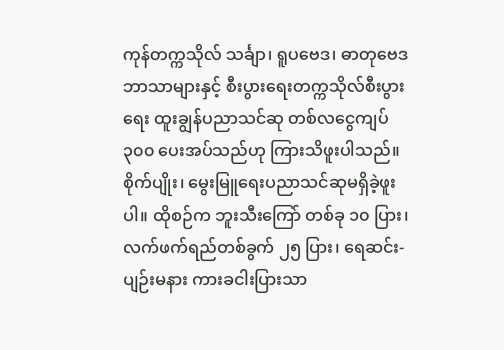ကုန်တက္ကသိုလ် သင်္ချာ၊ ရူပဗေဒ၊ ဓာတုဗေဒဘာသာများနှင့် စီးပွားရေးတက္ကသိုလ်စီးပွားရေး ထူးချွန်ပညာသင်ဆု တစ်လငွေကျပ် ၃၀၀ ပေးအပ်သည်ဟု ကြားသိဖူးပါသည်။ စိုက်ပျိုး၊ မွေးမြူရေးပညာသင်ဆုမရှိခဲ့ဖူးပါ။ ထိုစဉ်က ဘူးသီးကြော် တစ်ခု ၁၀ ပြား၊ လက်ဖက်ရည်တစ်ခွက် ၂၅ ပြား၊ ရေဆင်း-ပျဉ်းမနား ကားခငါးပြားသာ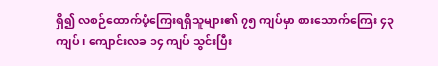ရှိ၍ လစဉ်ထောက်ပံ့ကြေးရရှိသူများ၏ ၇၅ ကျပ်မှာ စားသောက်ကြေး ၄၃ ကျပ်၊ ကျောင်းလခ ၁၄ ကျပ် သွင်းပြီး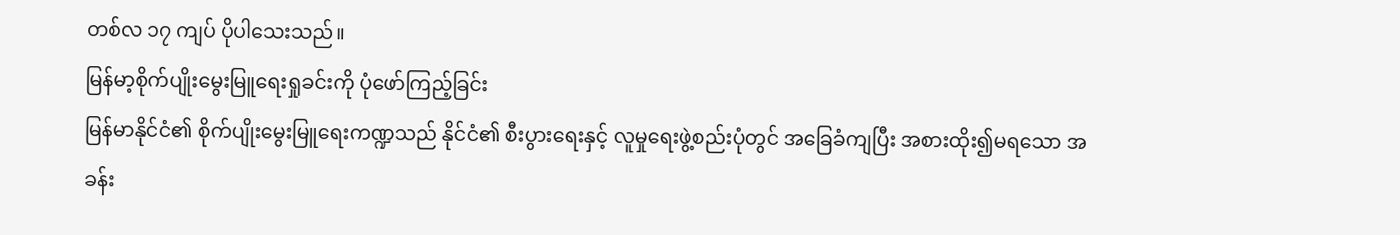တစ်လ ၁၇ ကျပ် ပိုပါသေးသည်။
မြန်မာ့စိုက်ပျိုးမွေးမြူရေးရှုခင်းကို ပုံဖော်ကြည့်ခြင်း
မြန်မာနိုင်ငံ၏ စိုက်ပျိုးမွေးမြူရေးကဏ္ဍသည် နိုင်ငံ၏ စီးပွားရေးနှင့် လူမှုရေးဖွဲ့စည်းပုံတွင် အခြေခံကျပြီး အစားထိုး၍မရသော အခန်း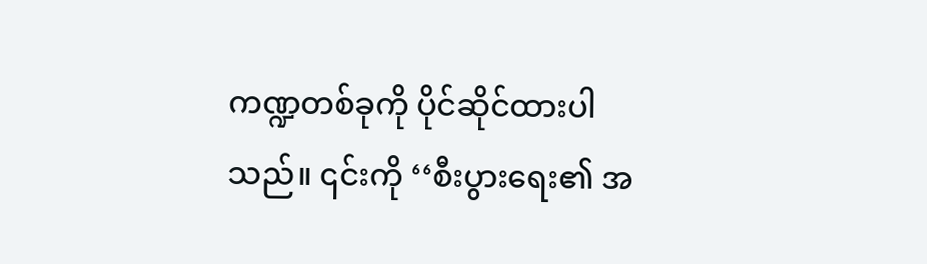ကဏ္ဍတစ်ခုကို ပိုင်ဆိုင်ထားပါသည်။ ၎င်းကို ‘‘စီးပွားရေး၏ အ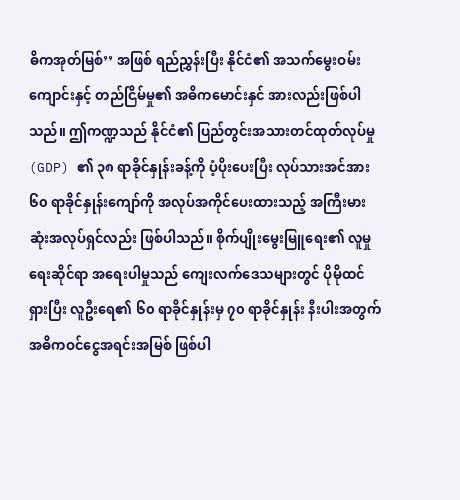ဓိကအုတ်မြစ်’’ အဖြစ် ရည်ညွှန်းပြီး နိုင်ငံ၏ အသက်မွေးဝမ်းကျောင်းနှင့် တည်ငြိမ်မှု၏ အဓိကမောင်းနှင် အားလည်းဖြစ်ပါသည်။ ဤကဏ္ဍသည် နိုင်ငံ၏ ပြည်တွင်းအသားတင်ထုတ်လုပ်မှု (GDP) ၏ ၃၈ ရာခိုင်နှုန်းခန့်ကို ပံ့ပိုးပေးပြီး လုပ်သားအင်အား ၆၀ ရာခိုင်နှုန်းကျော်ကို အလုပ်အကိုင်ပေးထားသည့် အကြီးမားဆုံးအလုပ်ရှင်လည်း ဖြစ်ပါသည်။ စိုက်ပျိုးမွေးမြူရေး၏ လူမှုရေးဆိုင်ရာ အရေးပါမှုသည် ကျေးလက်ဒေသများတွင် ပိုမိုထင်ရှားပြီး လူဦးရေ၏ ၆၀ ရာခိုင်နှုန်းမှ ၇၀ ရာခိုင်နှုန်း နီးပါးအတွက် အဓိကဝင်ငွေအရင်းအမြစ် ဖြစ်ပါ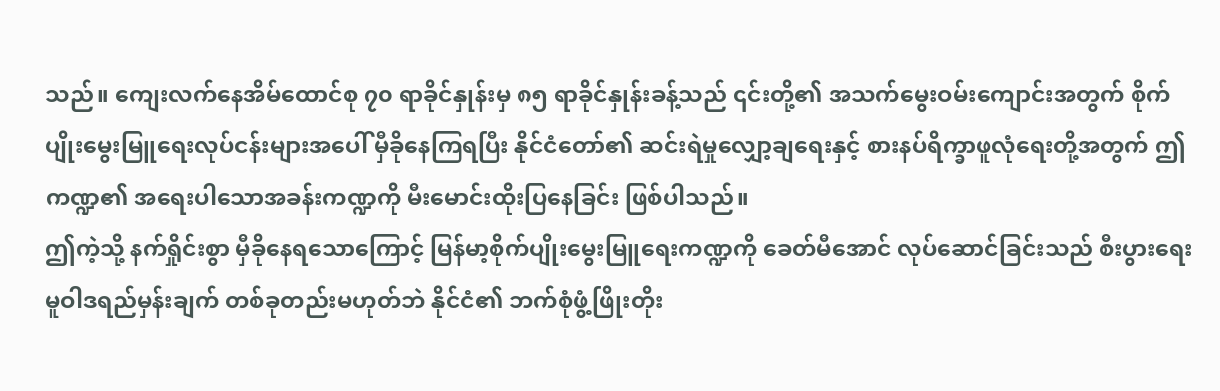သည်။ ကျေးလက်နေအိမ်ထောင်စု ၇၀ ရာခိုင်နှုန်းမှ ၈၅ ရာခိုင်နှုန်းခန့်သည် ၎င်းတို့၏ အသက်မွေးဝမ်းကျောင်းအတွက် စိုက်ပျိုးမွေးမြူရေးလုပ်ငန်းများအပေါ် မှီခိုနေကြရပြီး နိုင်ငံတော်၏ ဆင်းရဲမှုလျှော့ချရေးနှင့် စားနပ်ရိက္ခာဖူလုံရေးတို့အတွက် ဤကဏ္ဍ၏ အရေးပါသောအခန်းကဏ္ဍကို မီးမောင်းထိုးပြနေခြင်း ဖြစ်ပါသည်။
ဤကဲ့သို့ နက်ရှိုင်းစွာ မှီခိုနေရသောကြောင့် မြန်မာ့စိုက်ပျိုးမွေးမြူရေးကဏ္ဍကို ခေတ်မီအောင် လုပ်ဆောင်ခြင်းသည် စီးပွားရေးမူဝါဒရည်မှန်းချက် တစ်ခုတည်းမဟုတ်ဘဲ နိုင်ငံ၏ ဘက်စုံဖွံ့ဖြိုးတိုး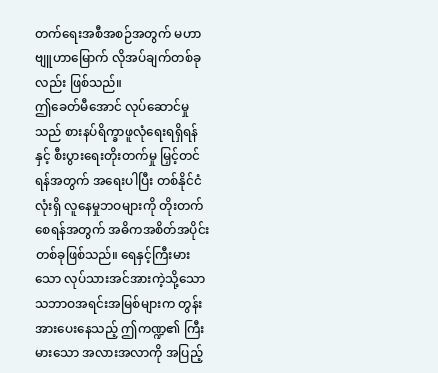တက်ရေးအစီအစဉ်အတွက် မဟာဗျူဟာမြောက် လိုအပ်ချက်တစ်ခုလည်း ဖြစ်သည်။
ဤခေတ်မီအောင် လုပ်ဆောင်မှုသည် စားနပ်ရိက္ခာဖူလုံရေးရရှိရန်နှင့် စီးပွားရေးတိုးတက်မှု မြှင့်တင်ရန်အတွက် အရေးပါပြီး တစ်နိုင်ငံလုံးရှိ လူနေမှုဘဝများကို တိုးတက်စေရန်အတွက် အဓိကအစိတ်အပိုင်းတစ်ခုဖြစ်သည်။ ရေနှင့်ကြီးမားသော လုပ်သားအင်အားကဲ့သို့သော သဘာဝအရင်းအမြစ်များက တွန်းအားပေးနေသည့် ဤကဏ္ဍ၏ ကြီးမားသော အလားအလာကို အပြည့်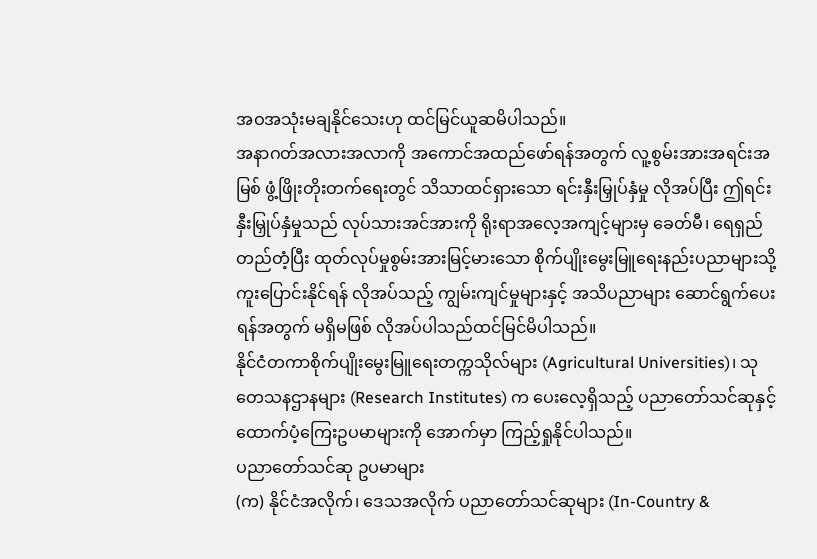အဝအသုံးမချနိုင်သေးဟု ထင်မြင်ယူဆမိပါသည်။
အနာဂတ်အလားအလာကို အကောင်အထည်ဖော်ရန်အတွက် လူ့စွမ်းအားအရင်းအမြစ် ဖွံ့ဖြိုးတိုးတက်ရေးတွင် သိသာထင်ရှားသော ရင်းနှီးမြှုပ်နှံမှု လိုအပ်ပြီး ဤရင်းနှီးမြှုပ်နှံမှုသည် လုပ်သားအင်အားကို ရိုးရာအလေ့အကျင့်များမှ ခေတ်မီ၊ ရေရှည်တည်တံ့ပြီး ထုတ်လုပ်မှုစွမ်းအားမြင့်မားသော စိုက်ပျိုးမွေးမြူရေးနည်းပညာများသို့ ကူးပြောင်းနိုင်ရန် လိုအပ်သည့် ကျွမ်းကျင်မှုများနှင့် အသိပညာများ ဆောင်ရွက်ပေးရန်အတွက် မရှိမဖြစ် လိုအပ်ပါသည်ထင်မြင်မိပါသည်။
နိုင်ငံတကာစိုက်ပျိုးမွေးမြူရေးတက္ကသိုလ်များ (Agricultural Universities)၊ သုတေသနဌာနများ (Research Institutes) က ပေးလေ့ရှိသည့် ပညာတော်သင်ဆုနှင့် ထောက်ပံ့ကြေးဥပမာများကို အောက်မှာ ကြည့်ရှုနိုင်ပါသည်။
ပညာတော်သင်ဆု ဥပမာများ
(က) နိုင်ငံအလိုက်၊ ဒေသအလိုက် ပညာတော်သင်ဆုများ (In-Country &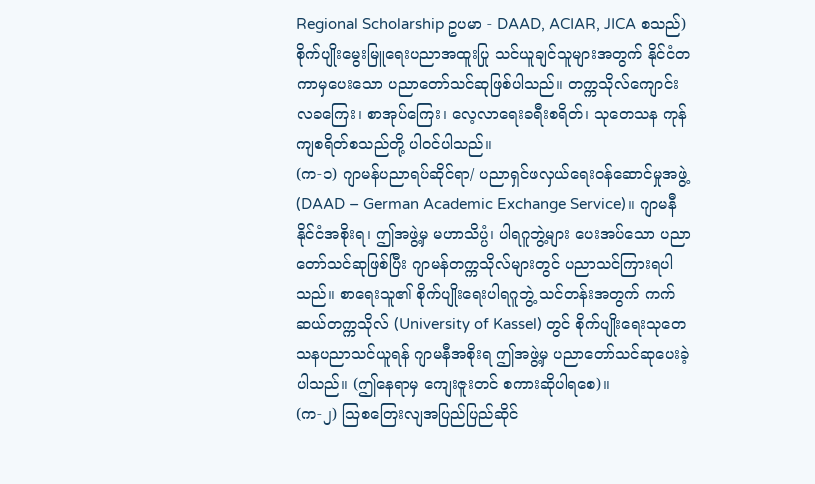Regional Scholarship ဥပမာ - DAAD, ACIAR, JICA စသည်)
စိုက်ပျိုးမွေးမြူရေးပညာအထူးပြု သင်ယူချင်သူများအတွက် နိုင်ငံတကာမှပေးသော ပညာတော်သင်ဆုဖြစ်ပါသည်။ တက္ကသိုလ်ကျောင်းလခကြေး၊ စာအုပ်ကြေး၊ လေ့လာရေးခရီးစရိတ်၊ သုတေသန ကုန်ကျစရိတ်စသည်တို့ ပါဝင်ပါသည်။
(က-၁) ဂျာမန်ပညာရပ်ဆိုင်ရာ/ ပညာရှင်ဖလှယ်ရေးဝန်ဆောင်မှုအဖွဲ့ (DAAD – German Academic Exchange Service)။ ဂျာမနီနိုင်ငံအစိုးရ၊ ဤအဖွဲ့မှ မဟာသိပ္ပံ၊ ပါရဂူဘွဲ့များ ပေးအပ်သော ပညာတော်သင်ဆုဖြစ်ပြီး ဂျာမန်တက္ကသိုလ်များတွင် ပညာသင်ကြားရပါသည်။ စာရေးသူ၏ စိုက်ပျိုးရေးပါရဂူဘွဲ့ သင်တန်းအတွက် ကက်ဆယ်တက္ကသိုလ် (University of Kassel) တွင် စိုက်ပျိုးရေးသုတေ သနပညာသင်ယူရန် ဂျာမနီအစိုးရ ဤအဖွဲ့မှ ပညာတော်သင်ဆုပေးခဲ့ပါသည်။ (ဤနေရာမှ ကျေးဇူးတင် စကားဆိုပါရစေ)။
(က-၂) ဩစတြေးလျအပြည်ပြည်ဆိုင်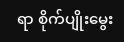ရာ စိုက်ပျိုးမွေး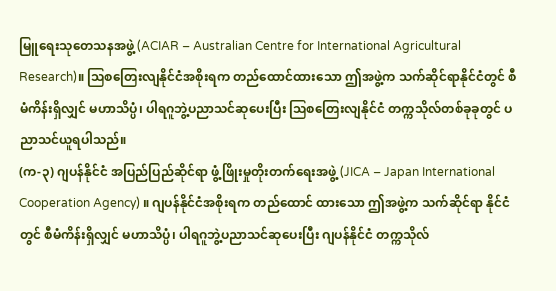မြူရေးသုတေသနအဖွဲ့ (ACIAR – Australian Centre for International Agricultural Research)။ ဩစတြေးလျနိုင်ငံအစိုးရက တည်ထောင်ထားသော ဤအဖွဲ့က သက်ဆိုင်ရာနိုင်ငံတွင် စီမံကိန်းရှိလျှင် မဟာသိပ္ပံ၊ ပါရဂူဘွဲ့ပညာသင်ဆုပေးပြီး ဩစတြေးလျနိုင်ငံ တက္ကသိုလ်တစ်ခုခုတွင် ပညာသင်ယူရပါသည်။
(က-၃) ဂျပန်နိုင်ငံ အပြည်ပြည်ဆိုင်ရာ ဖွံ့ဖြိုးမှုတိုးတက်ရေးအဖွဲ့ (JICA – Japan International Cooperation Agency) ။ ဂျပန်နိုင်ငံအစိုးရက တည်ထောင် ထားသော ဤအဖွဲ့က သက်ဆိုင်ရာ နိုင်ငံတွင် စီမံကိန်းရှိလျှင် မဟာသိပ္ပံ၊ ပါရဂူဘွဲ့ပညာသင်ဆုပေးပြီး ဂျပန်နိုင်ငံ တက္ကသိုလ်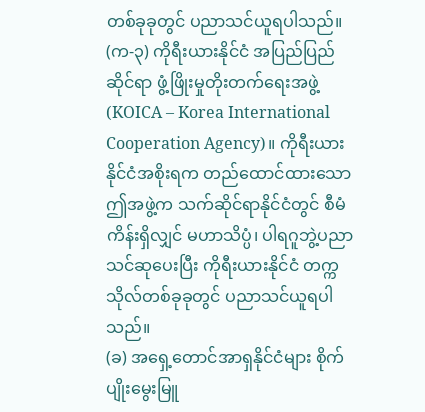တစ်ခုခုတွင် ပညာသင်ယူရပါသည်။
(က-၃) ကိုရီးယားနိုင်ငံ အပြည်ပြည်ဆိုင်ရာ ဖွံ့ဖြိုးမှုတိုးတက်ရေးအဖွဲ့ (KOICA – Korea International Cooperation Agency)။ ကိုရီးယားနိုင်ငံအစိုးရက တည်ထောင်ထားသော ဤအဖွဲ့က သက်ဆိုင်ရာနိုင်ငံတွင် စီမံကိန်းရှိလျှင် မဟာသိပ္ပံ၊ ပါရဂူဘွဲ့ပညာသင်ဆုပေးပြီး ကိုရီးယားနိုင်ငံ တက္ကသိုလ်တစ်ခုခုတွင် ပညာသင်ယူရပါသည်။
(ခ) အရှေ့တောင်အာရှနိုင်ငံများ စိုက်ပျိုးမွေးမြူ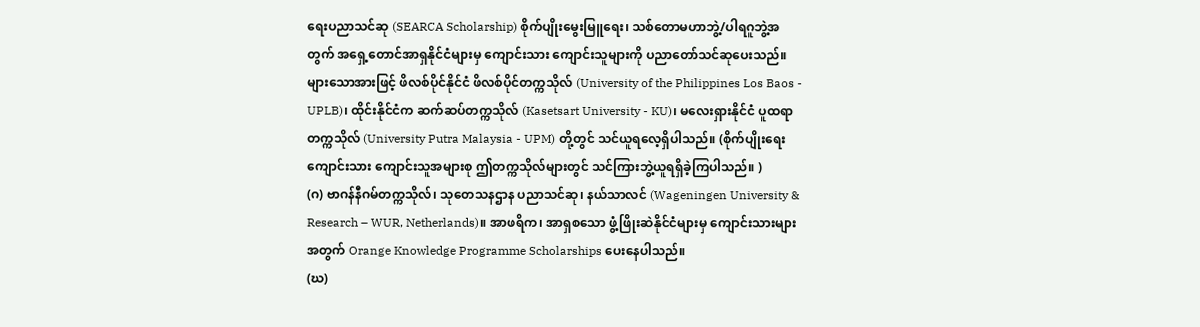ရေးပညာသင်ဆု (SEARCA Scholarship) စိုက်ပျိုးမွေးမြူရေး၊ သစ်တောမဟာဘွဲ့/ပါရဂူဘွဲ့အတွက် အရှေ့တောင်အာရှနိုင်ငံများမှ ကျောင်းသား ကျောင်းသူများကို ပညာတော်သင်ဆုပေးသည်။ များသောအားဖြင့် ဖိလစ်ပိုင်နိုင်ငံ ဖိလစ်ပိုင်တက္ကသိုလ် (University of the Philippines Los Baos - UPLB)၊ ထိုင်းနိုင်ငံက ဆက်ဆပ်တက္ကသိုလ် (Kasetsart University - KU)၊ မလေးရှားနိုင်ငံ ပူထရာတက္ကသိုလ် (University Putra Malaysia - UPM) တို့တွင် သင်ယူရလေ့ရှိပါသည်။ (စိုက်ပျိုးရေး ကျောင်းသား ကျောင်းသူအများစု ဤတက္ကသိုလ်များတွင် သင်ကြားဘွဲ့ယူရရှိခဲ့ကြပါသည်။ )
(ဂ) ဗာဂန်နီဂမ်တက္ကသိုလ်၊ သုတေသနဌာန ပညာသင်ဆု၊ နယ်သာလင် (Wageningen University & Research – WUR, Netherlands)။ အာဖရိက၊ အာရှစသော ဖွံ့ဖြိုးဆဲနိုင်ငံများမှ ကျောင်းသားများအတွက် Orange Knowledge Programme Scholarships ပေးနေပါသည်။
(ဃ)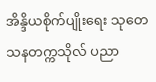အိန္ဒိယစိုက်ပျိုးရေး သုတေသနတက္ကသိုလ် ပညာ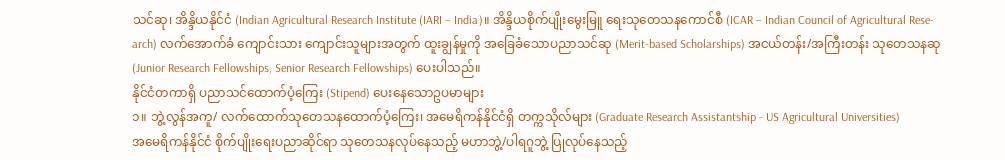သင်ဆု၊ အိန္ဒိယနိုင်ငံ (Indian Agricultural Research Institute (IARI – India)။ အိန္ဒိယစိုက်ပျိုးမွေးမြူ ရေးသုတေသနကောင်စီ (ICAR – Indian Council of Agricultural Rese-arch) လက်အောက်ခံ ကျောင်းသား ကျောင်းသူများအတွက် ထူးချွန်မှုကို အခြေခံသောပညာသင်ဆု (Merit-based Scholarships) အငယ်တန်း/အကြီးတန်း သုတေသနဆု (Junior Research Fellowships, Senior Research Fellowships) ပေးပါသည်။
နိုင်ငံတကာရှိ ပညာသင်ထောက်ပံ့ကြေး (Stipend) ပေးနေသောဥပမာများ
၁။ ဘွဲ့လွန်အကူ/ လက်ထောက်သုတေသနထောက်ပံ့ကြေး၊ အမေရိကန်နိုင်ငံရှိ တက္ကသိုလ်များ (Graduate Research Assistantship - US Agricultural Universities)
အမေရိကန်နိုင်ငံ စိုက်ပျိုးရေးပညာဆိုင်ရာ သုတေသနလုပ်နေသည့် မဟာဘွဲ့/ပါရဂူဘွဲ့ ပြုလုပ်နေသည့်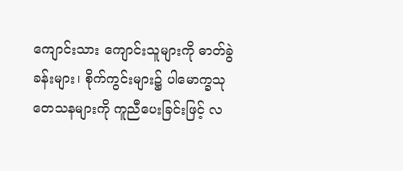ကျောင်းသား ကျောင်းသူများကို ဓာတ်ခွဲခန်းများ၊ စိုက်ကွင်းများ၌ ပါမောက္ခသုတေသနများကို ကူညီပေးခြင်းဖြင့် လ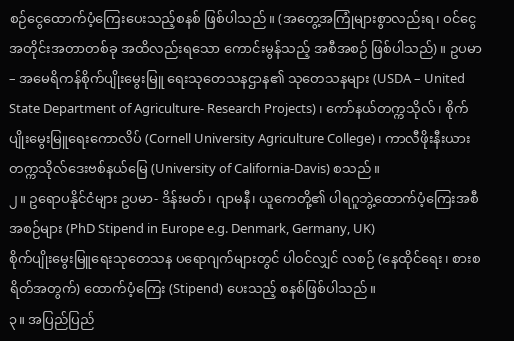စဉ်ငွေထောက်ပံ့ကြေးပေးသည့်စနစ် ဖြစ်ပါသည်။ (အတွေ့အကြုံများစွာလည်းရ၊ ဝင်ငွေအတိုင်းအတာတစ်ခု အထိလည်းရသော ကောင်းမွန်သည့် အစီအစဉ် ဖြစ်ပါသည်) ။ ဥပမာ – အမေရိကန်စိုက်ပျိုးမွေးမြူ ရေးသုတေသနဌာန၏ သုတေသနများ (USDA – United State Department of Agriculture- Research Projects)၊ ကော်နယ်တက္ကသိုလ်၊ စိုက်ပျိုးမွေးမြူရေးကောလိပ် (Cornell University Agriculture College)၊ ကာလီဖိုးနီးယားတက္ကသိုလ်ဒေးဗစ်နယ်မြေ (University of California-Davis) စသည်။
၂။ ဥရောပနိုင်ငံများ ဥပမာ- ဒိန်းမတ်၊ ဂျာမနီ၊ ယူကေတို့၏ ပါရဂူဘွဲ့ထောက်ပံ့ကြေးအစီအစဉ်များ (PhD Stipend in Europe e.g. Denmark, Germany, UK)
စိုက်ပျိုးမွေးမြူရေးသုတေသန ပရောဂျက်များတွင် ပါဝင်လျှင် လစဉ် (နေထိုင်ရေး၊ စားစရိတ်အတွက်) ထောက်ပံ့ကြေး (Stipend) ပေးသည့် စနစ်ဖြစ်ပါသည်။
၃။ အပြည်ပြည်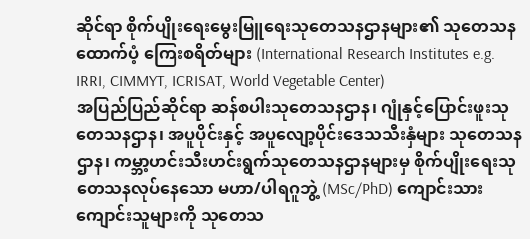ဆိုင်ရာ စိုက်ပျိုးရေးမွေးမြူရေးသုတေသနဌာနများ၏ သုတေသနထောက်ပံ့ ကြေးစရိတ်များ (International Research Institutes e.g. IRRI, CIMMYT, ICRISAT, World Vegetable Center)
အပြည်ပြည်ဆိုင်ရာ ဆန်စပါးသုတေသနဌာန၊ ဂျုံနှင့်ပြောင်းဖူးသုတေသနဌာန၊ အပူပိုင်းနှင့် အပူလျော့ပိုင်းဒေသသီးနှံများ သုတေသနဌာန၊ ကမ္ဘာ့ဟင်းသီးဟင်းရွက်သုတေသနဌာနများမှ စိုက်ပျိုးရေးသုတေသနလုပ်နေသော မဟာ/ပါရဂူဘွဲ့ (MSc/PhD) ကျောင်းသား ကျောင်းသူများကို သုတေသ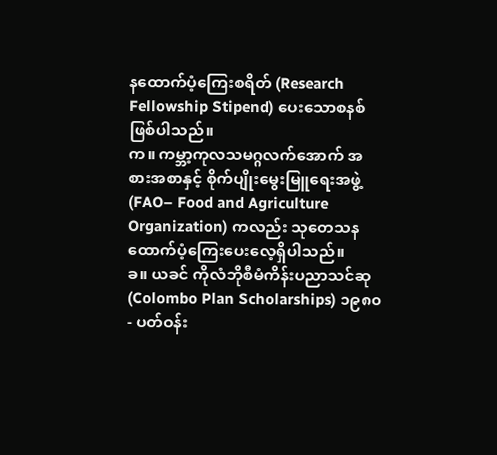နထောက်ပံ့ကြေးစရိတ် (Research Fellowship Stipend) ပေးသောစနစ် ဖြစ်ပါသည်။
က။ ကမ္ဘာ့ကုလသမဂ္ဂလက်အောက် အစားအစာနှင့် စိုက်ပျိုးမွေးမြူရေးအဖွဲ့ (FAO– Food and Agriculture Organization) ကလည်း သုတေသနထောက်ပံ့ကြေးပေးလေ့ရှိပါသည်။
ခ။ ယခင် ကိုလံဘိုစီမံကိန်းပညာသင်ဆု (Colombo Plan Scholarships) ၁၉၈၀- ပတ်ဝန်း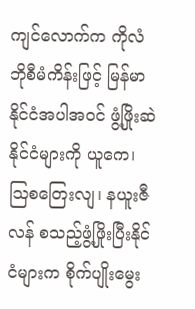ကျင်လောက်က ကိုလံဘိုစီမံကိန်းဖြင့် မြန်မာနိုင်ငံအပါအဝင် ဖွံ့ဖြိုးဆဲနိုင်ငံများကို ယူကေ၊ ဩစတြေးလျ၊ နယူးဇီလန် စသည့်ဖွံ့ဖြိုးပြီးနိုင်ငံများက စိုက်ပျိုးမွေး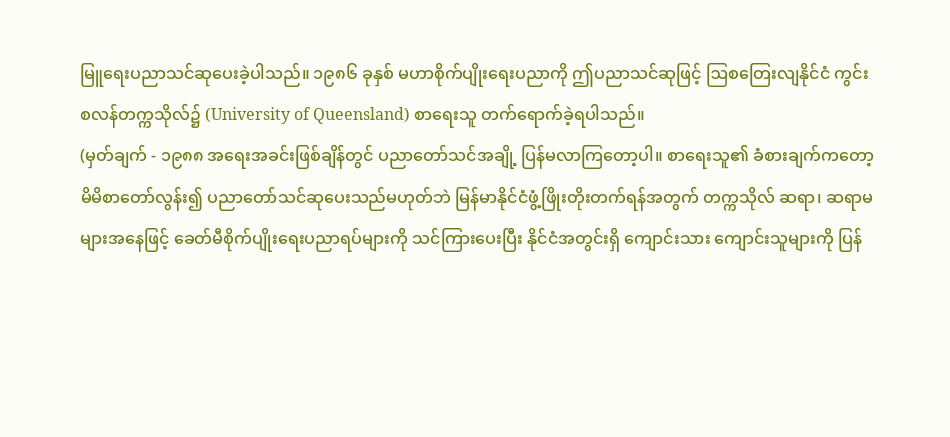မြူရေးပညာသင်ဆုပေးခဲ့ပါသည်။ ၁၉၈၆ ခုနှစ် မဟာစိုက်ပျိုးရေးပညာကို ဤပညာသင်ဆုဖြင့် ဩစတြေးလျနိုင်ငံ ကွင်းစလန်တက္ကသိုလ်၌ (University of Queensland) စာရေးသူ တက်ရောက်ခဲ့ရပါသည်။
(မှတ်ချက် - ၁၉၈၈ အရေးအခင်းဖြစ်ချိန်တွင် ပညာတော်သင်အချို့ ပြန်မလာကြတော့ပါ။ စာရေးသူ၏ ခံစားချက်ကတော့ မိမိစာတော်လွန်း၍ ပညာတော်သင်ဆုပေးသည်မဟုတ်ဘဲ မြန်မာနိုင်ငံဖွံ့ဖြိုးတိုးတက်ရန်အတွက် တက္ကသိုလ် ဆရာ၊ ဆရာမများအနေဖြင့် ခေတ်မီစိုက်ပျိုးရေးပညာရပ်များကို သင်ကြားပေးပြီး နိုင်ငံအတွင်းရှိ ကျောင်းသား ကျောင်းသူများကို ပြန်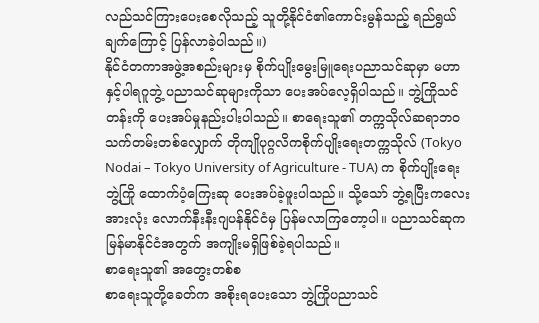လည်သင်ကြားပေးစေလိုသည့် သူတို့နိုင်ငံ၏ကောင်းမွန်သည့် ရည်ရွယ်ချက်ကြောင့် ပြန်လာခဲ့ပါသည်။)
နိုင်ငံတကာအဖွဲ့အစည်းများမှ စိုက်ပျိုးမွေးမြူရေးပညာသင်ဆုမှာ မဟာနှင့်ပါရဂူဘွဲ့ ပညာသင်ဆုများကိုသာ ပေးအပ်လေ့ရှိပါသည်။ ဘွဲ့ကြိုသင်တန်းကို ပေးအပ်မှုနည်းပါးပါသည်။ စာရေးသူ၏ တက္ကသိုလ်ဆရာဘဝ သက်တမ်းတစ်လျှောက် တိုကျိုပုဂ္ဂလိကစိုက်ပျိုးရေးတက္ကသိုလ် (Tokyo Nodai – Tokyo University of Agriculture - TUA) က စိုက်ပျိုးရေးဘွဲ့ကြို ထောက်ပံ့ကြေးဆု ပေးအပ်ခဲ့ဖူးပါသည်။ သို့သော် ဘွဲ့ရပြီးကလေးအားလုံး လောက်နီးနီးဂျပန်နိုင်ငံမှ ပြန်မလာကြတော့ပါ။ ပညာသင်ဆုက မြန်မာနိုင်ငံအတွက် အကျိုးမရှိဖြစ်ခဲ့ရပါသည်။
စာရေးသူ၏ အတွေးတစ်စ
စာရေးသူတို့ခေတ်က အစိုးရပေးသော ဘွဲ့ကြိုပညာသင်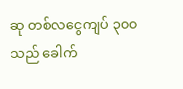ဆု တစ်လငွေကျပ် ၃၀၀ သည် ခေါက်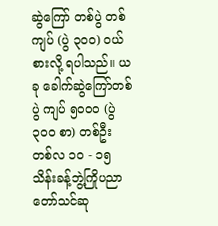ဆွဲကြော် တစ်ပွဲ တစ်ကျပ် (ပွဲ ၃၀၀) ဝယ်စားလို့ ရပါသည်။ ယခု ခေါက်ဆွဲကြော်တစ်ပွဲ ကျပ် ၅၀၀၀ (ပွဲ ၃၀၀ စာ) တစ်ဦး တစ်လ ၁၀ - ၁၅ သိန်းခန့်ဘွဲ့ကြိုပညာတော်သင်ဆု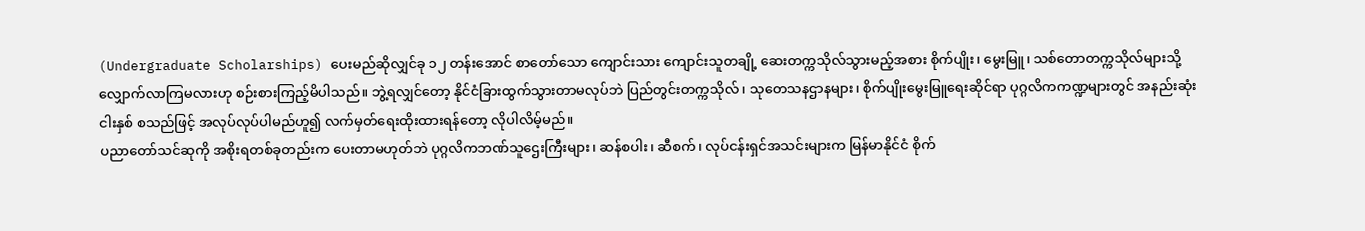(Undergraduate Scholarships) ပေးမည်ဆိုလျှင်ခု ၁၂ တန်းအောင် စာတော်သော ကျောင်းသား ကျောင်းသူတချို့ ဆေးတက္ကသိုလ်သွားမည့်အစား စိုက်ပျိုး၊ မွေးမြူ၊ သစ်တောတက္ကသိုလ်များသို့ လျှောက်လာကြမလားဟု စဉ်းစားကြည့်မိပါသည်။ ဘွဲ့ရလျှင်တော့ နိုင်ငံခြားထွက်သွားတာမလုပ်ဘဲ ပြည်တွင်းတက္ကသိုလ်၊ သုတေသနဌာနများ၊ စိုက်ပျိုးမွေးမြူရေးဆိုင်ရာ ပုဂ္ဂလိကကဏ္ဍများတွင် အနည်းဆုံးငါးနှစ် စသည်ဖြင့် အလုပ်လုပ်ပါမည်ဟူ၍ လက်မှတ်ရေးထိုးထားရန်တော့ လိုပါလိမ့်မည်။
ပညာတော်သင်ဆုကို အစိုးရတစ်ခုတည်းက ပေးတာမဟုတ်ဘဲ ပုဂ္ဂလိကဘဏ်သူဌေးကြီးများ၊ ဆန်စပါး၊ ဆီစက်၊ လုပ်ငန်းရှင်အသင်းများက မြန်မာနိုင်ငံ စိုက်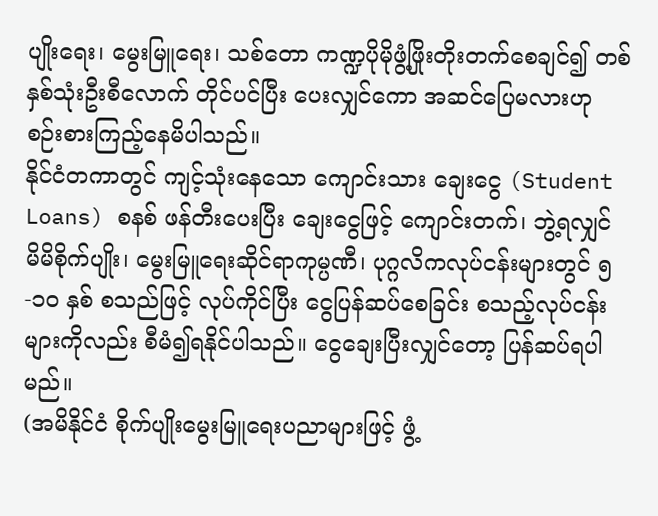ပျိုးရေး၊ မွေးမြူရေး၊ သစ်တော ကဏ္ဍပိုမိုဖွံ့ဖြိုးတိုးတက်စေချင်၍ တစ်နှစ်သုံးဦးစီလောက် တိုင်ပင်ပြီး ပေးလျှင်ကော အဆင်ပြေမလားဟု စဉ်းစားကြည့်နေမိပါသည်။
နိုင်ငံတကာတွင် ကျင့်သုံးနေသော ကျောင်းသား ချေးငွေ (Student Loans) စနစ် ဖန်တီးပေးပြီး ချေးငွေဖြင့် ကျောင်းတက်၊ ဘွဲ့ရလျှင် မိမိစိုက်ပျိုး၊ မွေးမြူရေးဆိုင်ရာကုမ္ပဏီ၊ ပုဂ္ဂလိကလုပ်ငန်းများတွင် ၅ -၁၀ နှစ် စသည်ဖြင့် လုပ်ကိုင်ပြီး ငွေပြန်ဆပ်စေခြင်း စသည့်လုပ်ငန်းများကိုလည်း စီမံ၍ရနိုင်ပါသည်။ ငွေချေးပြီးလျှင်တော့ ပြန်ဆပ်ရပါမည်။
(အမိနိုင်ငံ စိုက်ပျိုးမွေးမြူရေးပညာများဖြင့် ဖွံ့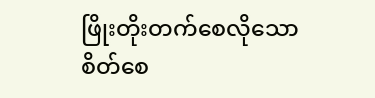ဖြိုးတိုးတက်စေလိုသော စိတ်စေ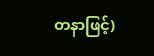တနာဖြင့်)